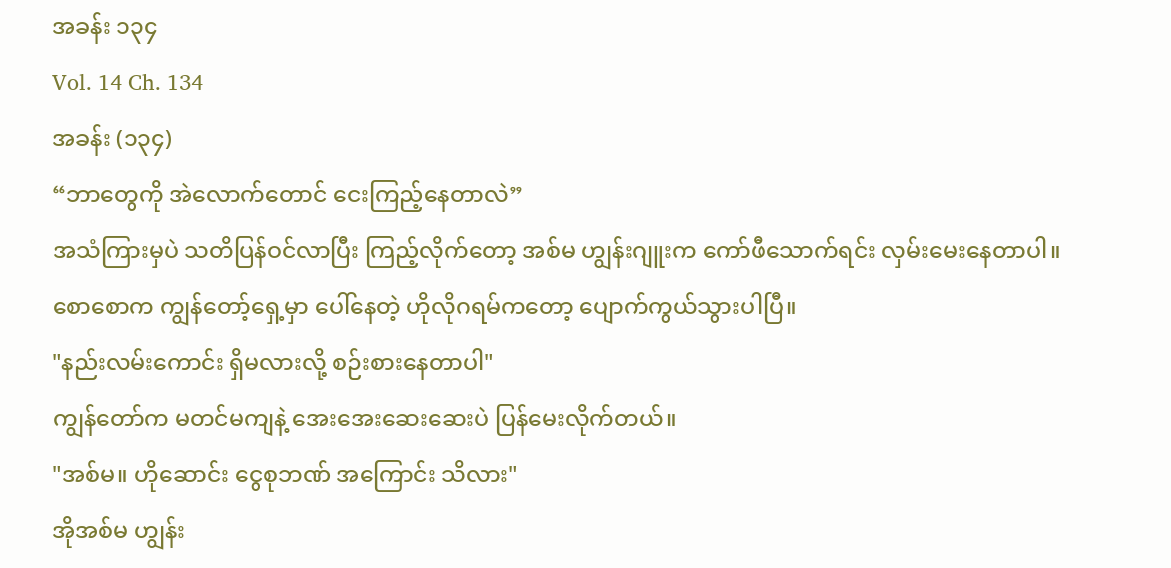အခန်း ၁၃၄
Vol. 14 Ch. 134
အခန်း (၁၃၄)
“ဘာတွေကို အဲလောက်တောင် ငေးကြည့်နေတာလဲ”
အသံကြားမှပဲ သတိပြန်ဝင်လာပြီး ကြည့်လိုက်တော့ အစ်မ ဟျွန်းဂျူးက ကော်ဖီသောက်ရင်း လှမ်းမေးနေတာပါ။ စောစောက ကျွန်တော့်ရှေ့မှာ ပေါ်နေတဲ့ ဟိုလိုဂရမ်ကတော့ ပျောက်ကွယ်သွားပါပြီ။
"နည်းလမ်းကောင်း ရှိမလားလို့ စဉ်းစားနေတာပါ"
ကျွန်တော်က မတင်မကျနဲ့ အေးအေးဆေးဆေးပဲ ပြန်မေးလိုက်တယ်။
"အစ်မ။ ဟိုဆောင်း ငွေစုဘဏ် အကြောင်း သိလား"
အိုအစ်မ ဟျွန်း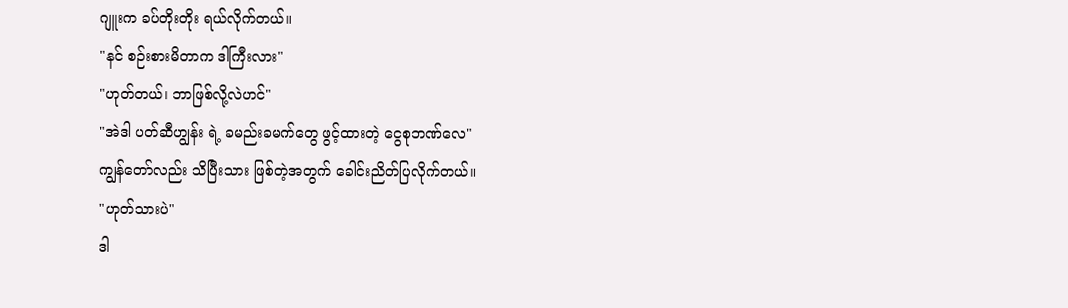ဂျူးက ခပ်တိုးတိုး ရယ်လိုက်တယ်။
"နင် စဉ်းစားမိတာက ဒါကြီးလား"
"ဟုတ်တယ်၊ ဘာဖြစ်လို့လဲဟင်"
"အဲဒါ ပတ်ဆီဟျွန်း ရဲ့ ခမည်းခမက်တွေ ဖွင့်ထားတဲ့ ငွေစုဘဏ်လေ"
ကျွန်တော်လည်း သိပြီးသား ဖြစ်တဲ့အတွက် ခေါင်းညိတ်ပြလိုက်တယ်။
"ဟုတ်သားပဲ"
ဒါ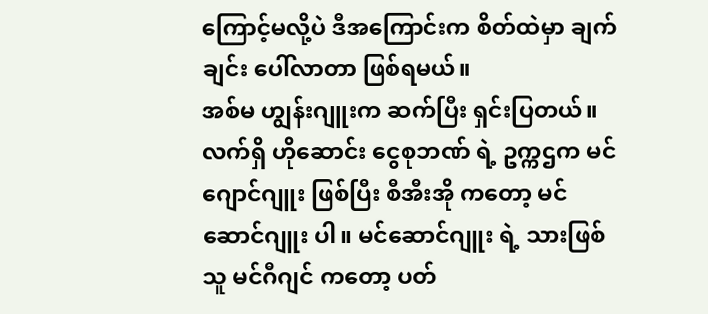ကြောင့်မလို့ပဲ ဒီအကြောင်းက စိတ်ထဲမှာ ချက်ချင်း ပေါ်လာတာ ဖြစ်ရမယ်။
အစ်မ ဟျွန်းဂျူးက ဆက်ပြီး ရှင်းပြတယ်။
လက်ရှိ ဟိုဆောင်း ငွေစုဘဏ် ရဲ့ ဥက္ကဌက မင်ဂျောင်ဂျူး ဖြစ်ပြီး စီအီးအို ကတော့ မင်ဆောင်ဂျူး ပါ။ မင်ဆောင်ဂျူး ရဲ့ သားဖြစ်သူ မင်ဂီဂျင် ကတော့ ပတ်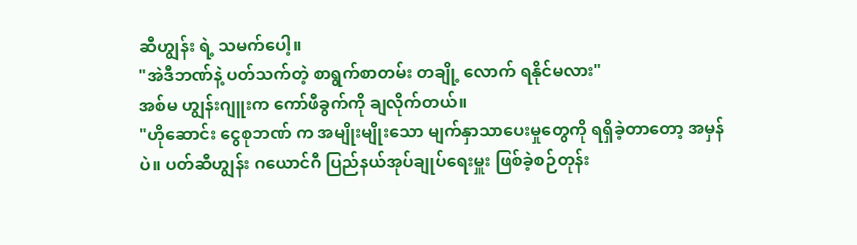ဆီဟျွန်း ရဲ့ သမက်ပေါ့။
"အဲဒီဘဏ်နဲ့ ပတ်သက်တဲ့ စာရွက်စာတမ်း တချို့ လောက် ရနိုင်မလား"
အစ်မ ဟျွန်းဂျူးက ကော်ဖီခွက်ကို ချလိုက်တယ်။
"ဟိုဆောင်း ငွေစုဘဏ် က အမျိုးမျိုးသော မျက်နှာသာပေးမှုတွေကို ရရှိခဲ့တာတော့ အမှန်ပဲ။ ပတ်ဆီဟျွန်း ဂယောင်ဂီ ပြည်နယ်အုပ်ချုပ်ရေးမှူး ဖြစ်ခဲ့စဉ်တုန်း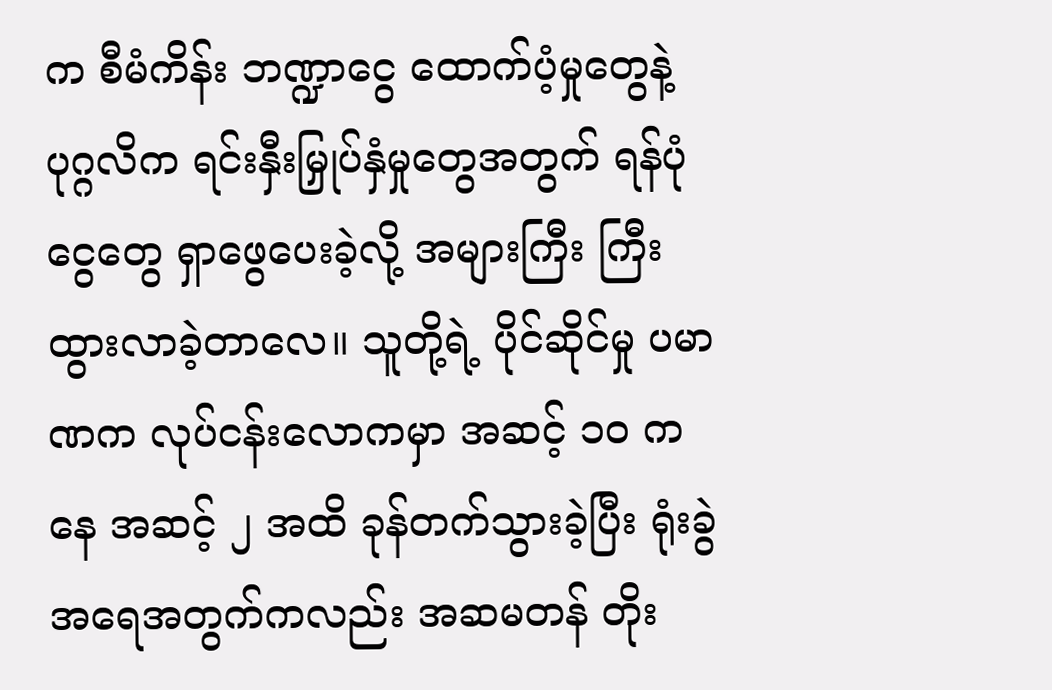က စီမံကိန်း ဘဏ္ဍာငွေ ထောက်ပံ့မှုတွေနဲ့ ပုဂ္ဂလိက ရင်းနှီးမြှုပ်နှံမှုတွေအတွက် ရန်ပုံငွေတွေ ရှာဖွေပေးခဲ့လို့ အများကြီး ကြီးထွားလာခဲ့တာလေ။ သူတို့ရဲ့ ပိုင်ဆိုင်မှု ပမာဏက လုပ်ငန်းလောကမှာ အဆင့် ၁၀ ကနေ အဆင့် ၂ အထိ ခုန်တက်သွားခဲ့ပြီး ရုံးခွဲ အရေအတွက်ကလည်း အဆမတန် တိုး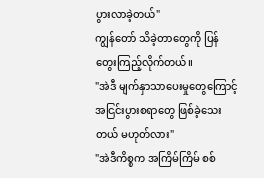ပွားလာခဲ့တယ်"
ကျွန်တော် သိခဲ့တာတွေကို ပြန်တွေးကြည့်လိုက်တယ်။
"အဲဒီ မျက်နှာသာပေးမှုတွေကြောင့် အငြင်းပွားစရာတွေ ဖြစ်ခဲ့သေးတယ် မဟုတ်လား"
"အဲဒီကိစ္စက အကြိမ်ကြိမ် စစ်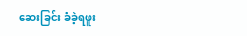ဆေးခြင်း ခံခဲ့ရဖူး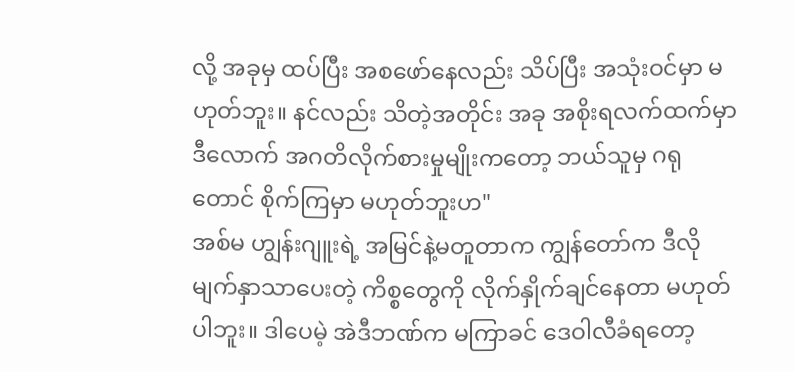လို့ အခုမှ ထပ်ပြီး အစဖော်နေလည်း သိပ်ပြီး အသုံးဝင်မှာ မဟုတ်ဘူး။ နင်လည်း သိတဲ့အတိုင်း အခု အစိုးရလက်ထက်မှာ ဒီလောက် အဂတိလိုက်စားမှုမျိုးကတော့ ဘယ်သူမှ ဂရုတောင် စိုက်ကြမှာ မဟုတ်ဘူးဟ"
အစ်မ ဟျွန်းဂျူးရဲ့ အမြင်နဲ့မတူတာက ကျွန်တော်က ဒီလို မျက်နှာသာပေးတဲ့ ကိစ္စတွေကို လိုက်နှိုက်ချင်နေတာ မဟုတ်ပါဘူး။ ဒါပေမဲ့ အဲဒီဘဏ်က မကြာခင် ဒေဝါလီခံရတော့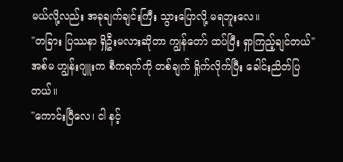မယ်လို့လည်း အခုချက်ချင်းကြီး သွားပြောလို့ မရဘူးလေ။
"တခြား ပြဿနာ ရှိဦးမလားဆိုတာ ကျွန်တော် ထပ်ပြီး ရှာကြည့်ချင်တယ်"
အစ်မ ဟျွန်းဂျူးက စီကရက်ကို တစ်ချက် ရှိုက်လိုက်ပြီး ခေါင်းညိတ်ပြတယ်။
"ကောင်းပြီလေ၊ ငါ နင့်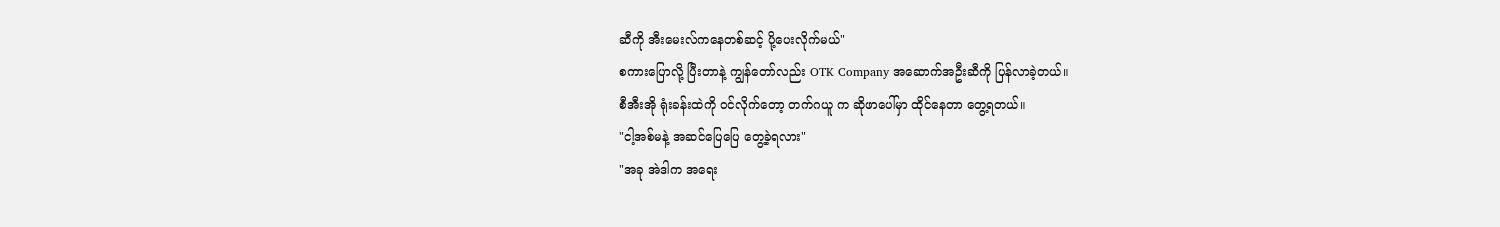ဆီကို အီးမေးလ်ကနေတစ်ဆင့် ပို့ပေးလိုက်မယ်"
စကားပြောလို့ ပြီးတာနဲ့ ကျွန်တော်လည်း OTK Company အဆောက်အဦးဆီကို ပြန်လာခဲ့တယ်။
စီအီးအို ရုံးခန်းထဲကို ဝင်လိုက်တော့ တက်ဂယူ က ဆိုဖာပေါ်မှာ ထိုင်နေတာ တွေ့ရတယ်။
"ငါ့အစ်မနဲ့ အဆင်ပြေပြေ တွေ့ခဲ့ရလား"
"အခု အဲဒါက အရေး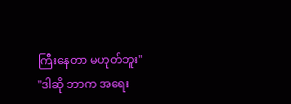ကြီးနေတာ မဟုတ်ဘူး"
"ဒါဆို ဘာက အရေး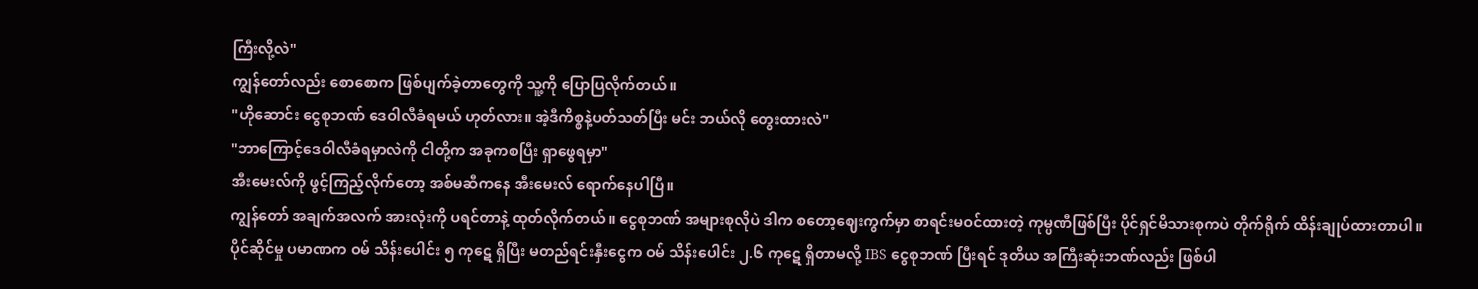ကြီးလို့လဲ"
ကျွန်တော်လည်း စောစောက ဖြစ်ပျက်ခဲ့တာတွေကို သူ့ကို ပြောပြလိုက်တယ်။
"ဟိုဆောင်း ငွေစုဘဏ် ဒေဝါလီခံရမယ် ဟုတ်လား။ အဲ့ဒီကိစ္စနဲ့ပတ်သတ်ပြီး မင်း ဘယ်လို တွေးထားလဲ"
"ဘာကြောင့်ဒေဝါလီခံရမှာလဲကို ငါတို့က အခုကစပြီး ရှာဖွေရမှာ"
အီးမေးလ်ကို ဖွင့်ကြည့်လိုက်တော့ အစ်မဆီကနေ အီးမေးလ် ရောက်နေပါပြီ။
ကျွန်တော် အချက်အလက် အားလုံးကို ပရင်တာနဲ့ ထုတ်လိုက်တယ်။ ငွေစုဘဏ် အများစုလိုပဲ ဒါက စတော့ဈေးကွက်မှာ စာရင်းမဝင်ထားတဲ့ ကုမ္ပဏီဖြစ်ပြီး ပိုင်ရှင်မိသားစုကပဲ တိုက်ရိုက် ထိန်းချုပ်ထားတာပါ။
ပိုင်ဆိုင်မှု ပမာဏက ဝမ် သိန်းပေါင်း ၅ ကုဋေ ရှိပြီး မတည်ရင်းနှီးငွေက ဝမ် သိန်းပေါင်း ၂.၆ ကုဋေ ရှိတာမလို့ IBS ငွေစုဘဏ် ပြီးရင် ဒုတိယ အကြီးဆုံးဘဏ်လည်း ဖြစ်ပါ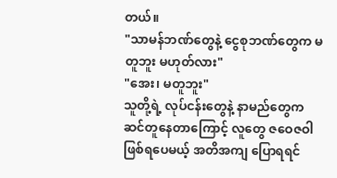တယ်။
"သာမန်ဘဏ်တွေနဲ့ ငွေစုဘဏ်တွေက မတူဘူး မဟုတ်လား"
"အေး၊ မတူဘူး"
သူတို့ရဲ့ လုပ်ငန်းတွေနဲ့ နာမည်တွေက ဆင်တူနေတာကြောင့် လူတွေ ဇဝေဇဝါ ဖြစ်ရပေမယ့် အတိအကျ ပြောရရင်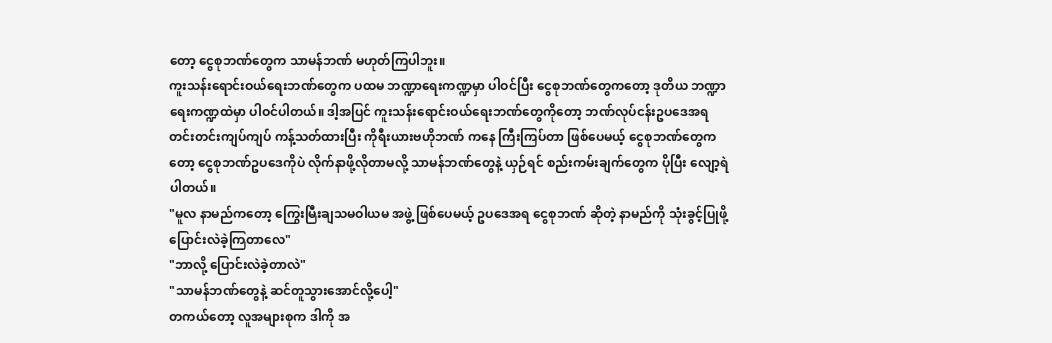တော့ ငွေစုဘဏ်တွေက သာမန်ဘဏ် မဟုတ်ကြပါဘူး။
ကူးသန်းရောင်းဝယ်ရေးဘဏ်တွေက ပထမ ဘဏ္ဍာရေးကဏ္ဍမှာ ပါဝင်ပြီး ငွေစုဘဏ်တွေကတော့ ဒုတိယ ဘဏ္ဍာရေးကဏ္ဍထဲမှာ ပါဝင်ပါတယ်။ ဒါ့အပြင် ကူးသန်းရောင်းဝယ်ရေးဘဏ်တွေကိုတော့ ဘဏ်လုပ်ငန်းဥပဒေအရ တင်းတင်းကျပ်ကျပ် ကန့်သတ်ထားပြီး ကိုရီးယားဗဟိုဘဏ် ကနေ ကြီးကြပ်တာ ဖြစ်ပေမယ့် ငွေစုဘဏ်တွေကတော့ ငွေစုဘဏ်ဥပဒေကိုပဲ လိုက်နာဖို့လိုတာမလို့ သာမန်ဘဏ်တွေနဲ့ ယှဉ်ရင် စည်းကမ်းချက်တွေက ပိုပြီး လျော့ရဲပါတယ်။
"မူလ နာမည်ကတော့ ကြွေးမြီးချသမဝါယမ အဖွဲ့ ဖြစ်ပေမယ့် ဥပဒေအရ ငွေစုဘဏ် ဆိုတဲ့ နာမည်ကို သုံးခွင့်ပြုဖို့ ပြောင်းလဲခဲ့ကြတာလေ"
"ဘာလို့ ပြောင်းလဲခဲ့တာလဲ"
"သာမန်ဘဏ်တွေနဲ့ ဆင်တူသွားအောင်လို့ပေါ့"
တကယ်တော့ လူအများစုက ဒါကို အ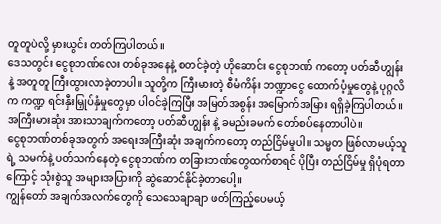တူတူပဲလို့ မှားယွင်း တတ်ကြပါတယ်။
ဒေသတွင်း ငွေစုဘဏ်လေး တစ်ခုအနေနဲ့ စတင်ခဲ့တဲ့ ဟိုဆောင်း ငွေစုဘဏ် ကတော့ ပတ်ဆီဟျွန်း နဲ့ အတူတူ ကြီးထွားလာခဲ့တာပါ။ သူတို့က ကြီးမားတဲ့ စီမံကိန်း ဘဏ္ဍာငွေ ထောက်ပံ့မှုတွေနဲ့ ပုဂ္ဂလိက ကဏ္ဍ ရင်းနှီးမြှုပ်နှံမှုတွေမှာ ပါဝင်ခဲ့ကြပြီး အမြတ်အစွန်း အမြောက်အမြား ရရှိခဲ့ကြပါတယ်။
အကြီးမားဆုံး အားသာချက်ကတော့ ပတ်ဆီဟျွန်း နဲ့ ခမည်းခမက် တော်စပ်နေတာပါပဲ။
ငွေစုဘဏ်တစ်ခုအတွက် အရေးအကြီးဆုံး အချက်ကတော့ တည်ငြိမ်မှုပါ။ သမ္မတ ဖြစ်လာမယ့်သူရဲ့ သမက်နဲ့ ပတ်သက်နေတဲ့ ငွေစုဘဏ်က တခြားဘဏ်တွေထက်စာရင် ပိုပြီး တည်ငြိမ်မှု ရှိပုံရတာကြောင့် သုံးစွဲသူ အများအပြားကို ဆွဲဆောင်နိုင်ခဲ့တာပေါ့။
ကျွန်တော် အချက်အလက်တွေကို သေသေချာချာ ဖတ်ကြည့်ပေမယ့်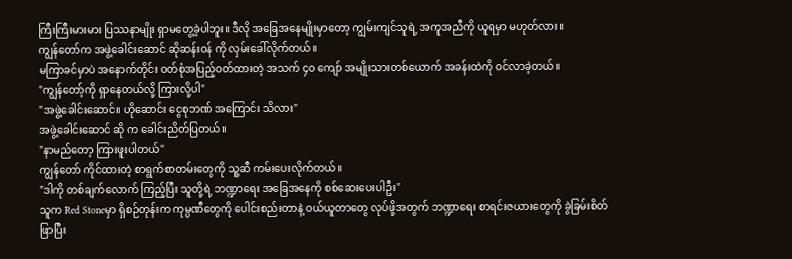ကြီးကြီးမားမား ပြဿနာမျိုး ရှာမတွေ့ခဲ့ပါဘူး။ ဒီလို အခြေအနေမျိုးမှာတော့ ကျွမ်းကျင်သူရဲ့ အကူအညီကို ယူရမှာ မဟုတ်လား။
ကျွန်တော်က အဖွဲ့ခေါင်းဆောင် ဆိုဆန်းဝန် ကို လှမ်းခေါ်လိုက်တယ်။
မကြာခင်မှာပဲ အနောက်တိုင်း ဝတ်စုံအပြည့်ဝတ်ထားတဲ့ အသက် ၄၀ ကျော် အမျိုးသားတစ်ယောက် အခန်းထဲကို ဝင်လာခဲ့တယ်။
"ကျွန်တော့်ကို ရှာနေတယ်လို့ ကြားလို့ပါ"
"အဖွဲ့ခေါင်းဆောင်။ ဟိုဆောင်း ငွေစုဘဏ် အကြောင်း သိလား"
အဖွဲ့ခေါင်းဆောင် ဆို က ခေါင်းညိတ်ပြတယ်။
"နာမည်တော့ ကြားဖူးပါတယ်"
ကျွန်တော် ကိုင်ထားတဲ့ စာရွက်စာတမ်းတွေကို သူ့ဆီ ကမ်းပေးလိုက်တယ်။
"ဒါကို တစ်ချက်လောက် ကြည့်ပြီး သူတို့ရဲ့ ဘဏ္ဍာရေး အခြေအနေကို စစ်ဆေးပေးပါဦး"
သူက Red Stoneမှာ ရှိစဉ်တုန်းက ကုမ္ပဏီတွေကို ပေါင်းစည်းတာနဲ့ ဝယ်ယူတာတွေ လုပ်ဖို့အတွက် ဘဏ္ဍာရေး စာရင်းဇယားတွေကို ခွဲခြမ်းစိတ်ဖြာပြီး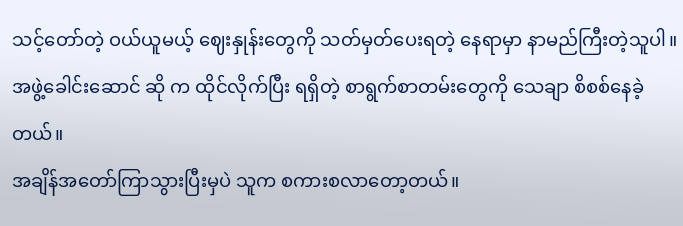သင့်တော်တဲ့ ဝယ်ယူမယ့် ဈေးနှုန်းတွေကို သတ်မှတ်ပေးရတဲ့ နေရာမှာ နာမည်ကြီးတဲ့သူပါ။
အဖွဲ့ခေါင်းဆောင် ဆို က ထိုင်လိုက်ပြီး ရရှိတဲ့ စာရွက်စာတမ်းတွေကို သေချာ စိစစ်နေခဲ့တယ်။
အချိန်အတော်ကြာသွားပြီးမှပဲ သူက စကားစလာတော့တယ်။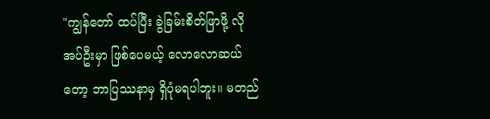"ကျွန်တော် ထပ်ပြီး ခွဲခြမ်းစိတ်ဖြာဖို့ လိုအပ်ဦးမှာ ဖြစ်ပေမယ့် လောလောဆယ်တော့ ဘာပြဿနာမှ ရှိပုံမရပါဘူး။ မတည်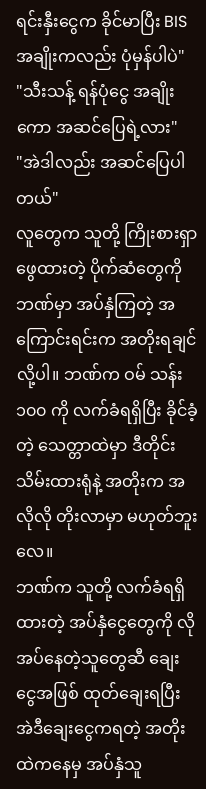ရင်းနှီးငွေက ခိုင်မာပြီး BIS အချိုးကလည်း ပုံမှန်ပါပဲ"
"သီးသန့် ရန်ပုံငွေ အချိုးကော အဆင်ပြေရဲ့လား"
"အဲဒါလည်း အဆင်ပြေပါတယ်"
လူတွေက သူတို့ ကြိုးစားရှာဖွေထားတဲ့ ပိုက်ဆံတွေကို ဘဏ်မှာ အပ်နှံကြတဲ့ အကြောင်းရင်းက အတိုးရချင်လို့ပါ။ ဘဏ်က ဝမ် သန်း ၁၀၀ ကို လက်ခံရရှိပြီး ခိုင်ခံ့တဲ့ သေတ္တာထဲမှာ ဒီတိုင်း သိမ်းထားရုံနဲ့ အတိုးက အလိုလို တိုးလာမှာ မဟုတ်ဘူးလေ။
ဘဏ်က သူတို့ လက်ခံရရှိထားတဲ့ အပ်နှံငွေတွေကို လိုအပ်နေတဲ့သူတွေဆီ ချေးငွေအဖြစ် ထုတ်ချေးရပြီး အဲဒီချေးငွေကရတဲ့ အတိုးထဲကနေမှ အပ်နှံသူ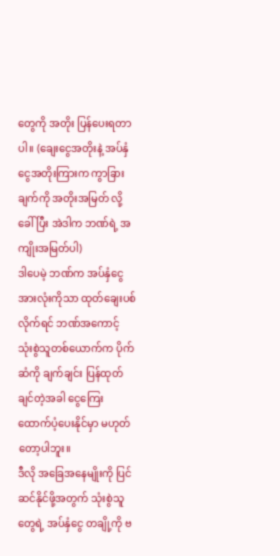တွေကို အတိုး ပြန်ပေးရတာပါ။ (ချေးငွေအတိုးနဲ့ အပ်နှံငွေအတိုးကြားက ကွာခြားချက်ကို အတိုးအမြတ် လို့ ခေါ်ပြီး အဲဒါက ဘဏ်ရဲ့ အကျိုးအမြတ်ပါ)
ဒါပေမဲ့ ဘဏ်က အပ်နှံငွေ အားလုံးကိုသာ ထုတ်ချေးပစ်လိုက်ရင် ဘဏ်အကောင့် သုံးစွဲသူတစ်ယောက်က ပိုက်ဆံကို ချက်ချင်း ပြန်ထုတ်ချင်တဲ့အခါ ငွေကြေး ထောက်ပံ့ပေးနိုင်မှာ မဟုတ်တော့ပါဘူး။
ဒီလို အခြေအနေမျိုးကို ပြင်ဆင်နိုင်ဖို့အတွက် သုံးစွဲသူတွေရဲ့ အပ်နှံငွေ တချို့ကို ဗ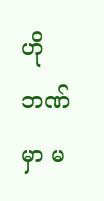ဟိုဘဏ်မှာ မ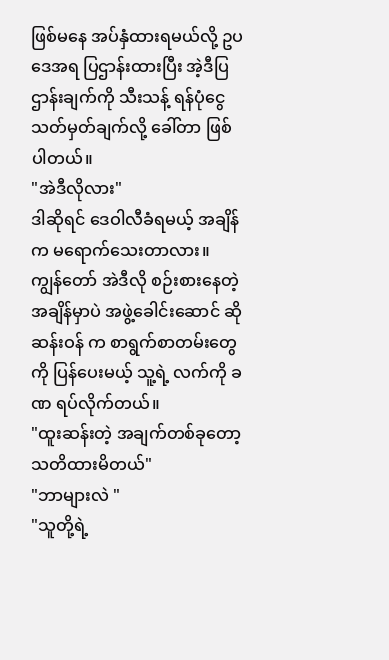ဖြစ်မနေ အပ်နှံထားရမယ်လို့ ဥပဒေအရ ပြဌာန်းထားပြီး အဲ့ဒီပြဌာန်းချက်ကို သီးသန့် ရန်ပုံငွေ သတ်မှတ်ချက်လို့ ခေါ်တာ ဖြစ်ပါတယ်။
"အဲဒီလိုလား"
ဒါဆိုရင် ဒေဝါလီခံရမယ့် အချိန်က မရောက်သေးတာလား။
ကျွန်တော် အဲဒီလို စဉ်းစားနေတဲ့ အချိန်မှာပဲ အဖွဲ့ခေါင်းဆောင် ဆိုဆန်းဝန် က စာရွက်စာတမ်းတွေကို ပြန်ပေးမယ့် သူ့ရဲ့ လက်ကို ခဏ ရပ်လိုက်တယ်။
"ထူးဆန်းတဲ့ အချက်တစ်ခုတော့ သတိထားမိတယ်"
"ဘာများလဲ "
"သူတို့ရဲ့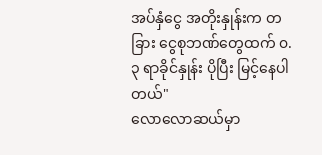အပ်နှံငွေ အတိုးနှုန်းက တခြား ငွေစုဘဏ်တွေထက် ၀.၃ ရာခိုင်နှုန်း ပိုပြီး မြင့်နေပါတယ်"
လောလောဆယ်မှာ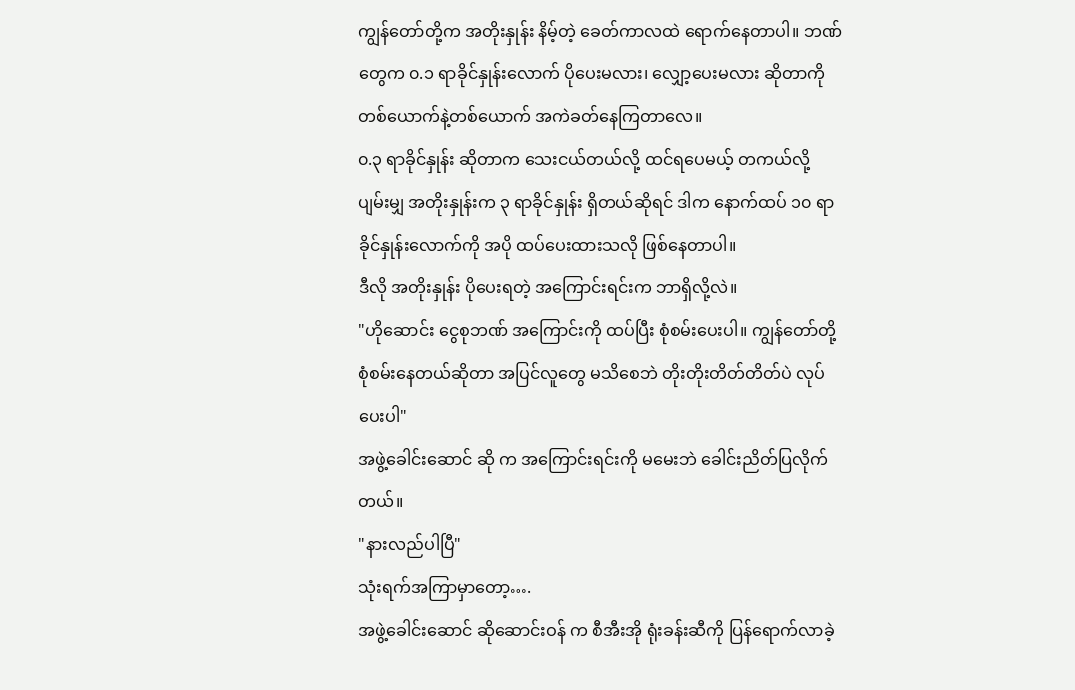ကျွန်တော်တို့က အတိုးနှုန်း နိမ့်တဲ့ ခေတ်ကာလထဲ ရောက်နေတာပါ။ ဘဏ်တွေက ၀.၁ ရာခိုင်နှုန်းလောက် ပိုပေးမလား၊ လျှော့ပေးမလား ဆိုတာကို တစ်ယောက်နဲ့တစ်ယောက် အကဲခတ်နေကြတာလေ။
၀.၃ ရာခိုင်နှုန်း ဆိုတာက သေးငယ်တယ်လို့ ထင်ရပေမယ့် တကယ်လို့ ပျမ်းမျှ အတိုးနှုန်းက ၃ ရာခိုင်နှုန်း ရှိတယ်ဆိုရင် ဒါက နောက်ထပ် ၁၀ ရာခိုင်နှုန်းလောက်ကို အပို ထပ်ပေးထားသလို ဖြစ်နေတာပါ။
ဒီလို အတိုးနှုန်း ပိုပေးရတဲ့ အကြောင်းရင်းက ဘာရှိလို့လဲ။
"ဟိုဆောင်း ငွေစုဘဏ် အကြောင်းကို ထပ်ပြီး စုံစမ်းပေးပါ။ ကျွန်တော်တို့ စုံစမ်းနေတယ်ဆိုတာ အပြင်လူတွေ မသိစေဘဲ တိုးတိုးတိတ်တိတ်ပဲ လုပ်ပေးပါ"
အဖွဲ့ခေါင်းဆောင် ဆို က အကြောင်းရင်းကို မမေးဘဲ ခေါင်းညိတ်ပြလိုက်တယ်။
"နားလည်ပါပြီ"
သုံးရက်အကြာမှာတော့….
အဖွဲ့ခေါင်းဆောင် ဆိုဆောင်းဝန် က စီအီးအို ရုံးခန်းဆီကို ပြန်ရောက်လာခဲ့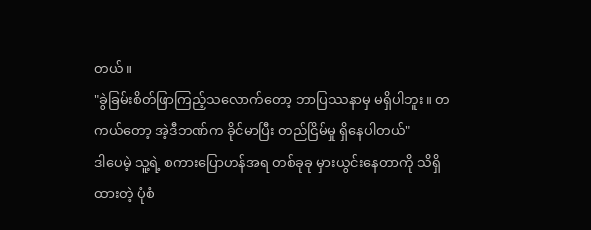တယ်။
"ခွဲခြမ်းစိတ်ဖြာကြည့်သလောက်တော့ ဘာပြဿနာမှ မရှိပါဘူး။ တကယ်တော့ အဲ့ဒီဘဏ်က ခိုင်မာပြီး တည်ငြိမ်မှု ရှိနေပါတယ်"
ဒါပေမဲ့ သူ့ရဲ့ စကားပြောဟန်အရ တစ်ခုခု မှားယွင်းနေတာကို သိရှိထားတဲ့ ပုံစံ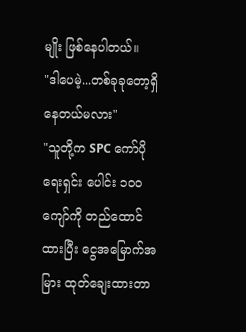မျိုး ဖြစ်နေပါတယ်။
"ဒါပေမဲ့...တစ်ခုခုတော့ရှိနေတယ်မလား"
"သူတို့က SPC ကော်ပိုရေးရှင်း ပေါင်း ၁၀၀ ကျော်ကို တည်ထောင်ထားပြီး ငွေအမြောက်အမြား ထုတ်ချေးထားတာ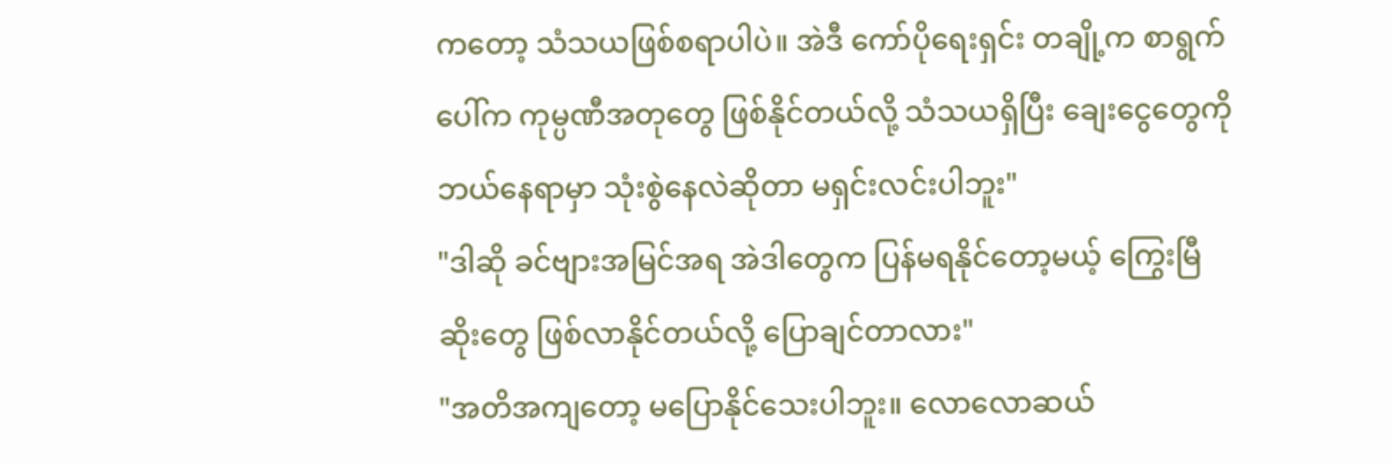ကတော့ သံသယဖြစ်စရာပါပဲ။ အဲဒီ ကော်ပိုရေးရှင်း တချို့က စာရွက်ပေါ်က ကုမ္ပဏီအတုတွေ ဖြစ်နိုင်တယ်လို့ သံသယရှိပြီး ချေးငွေတွေကို ဘယ်နေရာမှာ သုံးစွဲနေလဲဆိုတာ မရှင်းလင်းပါဘူး"
"ဒါဆို ခင်ဗျားအမြင်အရ အဲဒါတွေက ပြန်မရနိုင်တော့မယ့် ကြွေးမြီဆိုးတွေ ဖြစ်လာနိုင်တယ်လို့ ပြောချင်တာလား"
"အတိအကျတော့ မပြောနိုင်သေးပါဘူး။ လောလောဆယ်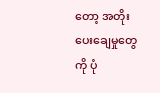တော့ အတိုးပေးချေမှုတွေကို ပုံ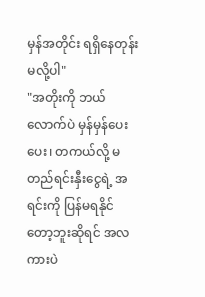မှန်အတိုင်း ရရှိနေတုန်းမလို့ပါ"
"အတိုးကို ဘယ်လောက်ပဲ မှန်မှန်ပေးပေး၊ တကယ်လို့ မတည်ရင်းနှီးငွေရဲ့ အရင်းကို ပြန်မရနိုင်တော့ဘူးဆိုရင် အလကားပဲ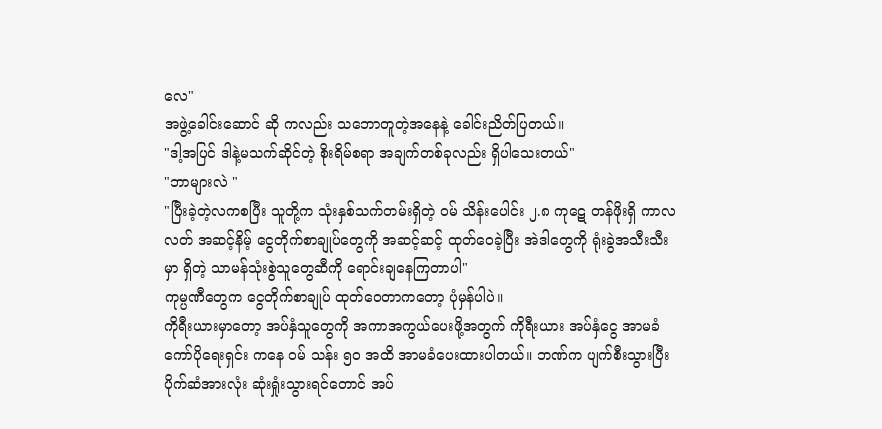လေ"
အဖွဲ့ခေါင်းဆောင် ဆို ကလည်း သဘောတူတဲ့အနေနဲ့ ခေါင်းညိတ်ပြတယ်။
"ဒါ့အပြင် ဒါနဲ့မသက်ဆိုင်တဲ့ စိုးရိမ်စရာ အချက်တစ်ခုလည်း ရှိပါသေးတယ်"
"ဘာများလဲ "
"ပြီးခဲ့တဲ့လကစပြီး သူတို့က သုံးနှစ်သက်တမ်းရှိတဲ့ ဝမ် သိန်းပေါင်း ၂.၈ ကုဋေ တန်ဖိုးရှိ ကာလလတ် အဆင့်နိမ့် ငွေတိုက်စာချုပ်တွေကို အဆင့်ဆင့် ထုတ်ဝေခဲ့ပြီး အဲဒါတွေကို ရုံးခွဲအသီးသီးမှာ ရှိတဲ့ သာမန်သုံးစွဲသူတွေဆီကို ရောင်းချနေကြတာပါ"
ကုမ္ပဏီတွေက ငွေတိုက်စာချုပ် ထုတ်ဝေတာကတော့ ပုံမှန်ပါပဲ။
ကိုရီးယားမှာတော့ အပ်နှံသူတွေကို အကာအကွယ်ပေးဖို့အတွက် ကိုရီးယား အပ်နှံငွေ အာမခံကော်ပိုရေးရှင်း ကနေ ဝမ် သန်း ၅၀ အထိ အာမခံပေးထားပါတယ်။ ဘဏ်က ပျက်စီးသွားပြီး ပိုက်ဆံအားလုံး ဆုံးရှုံးသွားရင်တောင် အပ်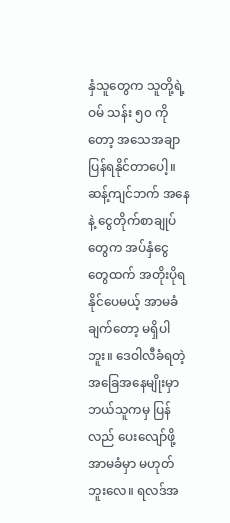နှံသူတွေက သူတို့ရဲ့ ဝမ် သန်း ၅၀ ကိုတော့ အသေအချာ ပြန်ရနိုင်တာပေါ့။
ဆန့်ကျင်ဘက် အနေနဲ့ ငွေတိုက်စာချုပ်တွေက အပ်နှံငွေတွေထက် အတိုးပိုရနိုင်ပေမယ့် အာမခံချက်တော့ မရှိပါဘူး။ ဒေဝါလီခံရတဲ့ အခြေအနေမျိုးမှာ ဘယ်သူကမှ ပြန်လည် ပေးလျော်ဖို့ အာမခံမှာ မဟုတ်ဘူးလေ။ ရလဒ်အ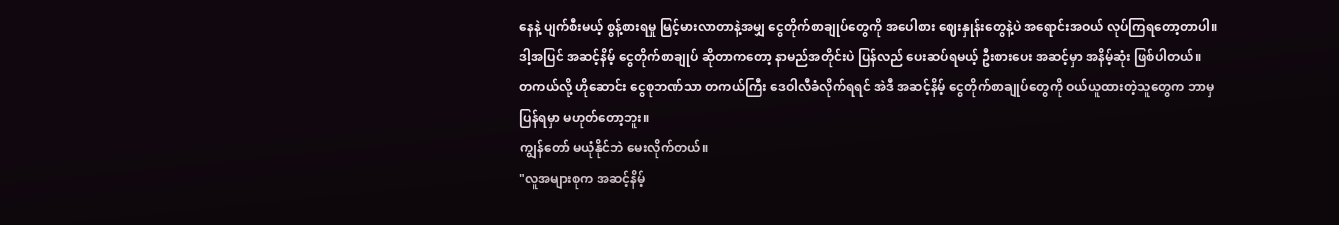နေနဲ့ ပျက်စီးမယ့် စွန့်စားရမှု မြင့်မားလာတာနဲ့အမျှ ငွေတိုက်စာချုပ်တွေကို အပေါစား ဈေးနှုန်းတွေနဲ့ပဲ အရောင်းအဝယ် လုပ်ကြရတော့တာပါ။
ဒါ့အပြင် အဆင့်နိမ့် ငွေတိုက်စာချုပ် ဆိုတာကတော့ နာမည်အတိုင်းပဲ ပြန်လည် ပေးဆပ်ရမယ့် ဦးစားပေး အဆင့်မှာ အနိမ့်ဆုံး ဖြစ်ပါတယ်။
တကယ်လို့ ဟိုဆောင်း ငွေစုဘဏ်သာ တကယ်ကြီး ဒေဝါလီခံလိုက်ရရင် အဲဒီ အဆင့်နိမ့် ငွေတိုက်စာချုပ်တွေကို ဝယ်ယူထားတဲ့သူတွေက ဘာမှ ပြန်ရမှာ မဟုတ်တော့ဘူး။
ကျွန်တော် မယုံနိုင်ဘဲ မေးလိုက်တယ်။
"လူအများစုက အဆင့်နိမ့်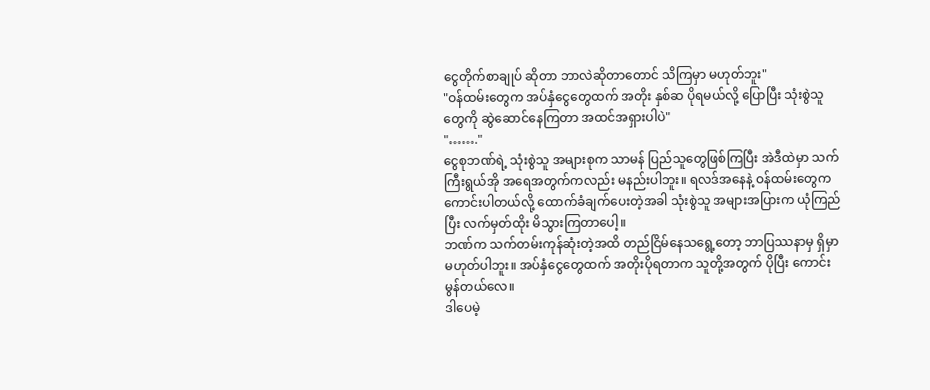ငွေတိုက်စာချုပ် ဆိုတာ ဘာလဲဆိုတာတောင် သိကြမှာ မဟုတ်ဘူး"
"ဝန်ထမ်းတွေက အပ်နှံငွေတွေထက် အတိုး နှစ်ဆ ပိုရမယ်လို့ ပြောပြီး သုံးစွဲသူတွေကို ဆွဲဆောင်နေကြတာ အထင်အရှားပါပဲ"
"……."
ငွေစုဘဏ်ရဲ့ သုံးစွဲသူ အများစုက သာမန် ပြည်သူတွေဖြစ်ကြပြီး အဲဒီထဲမှာ သက်ကြီးရွယ်အို အရေအတွက်ကလည်း မနည်းပါဘူး။ ရလဒ်အနေနဲ့ ဝန်ထမ်းတွေက ကောင်းပါတယ်လို့ ထောက်ခံချက်ပေးတဲ့အခါ သုံးစွဲသူ အများအပြားက ယုံကြည်ပြီး လက်မှတ်ထိုး မိသွားကြတာပေါ့။
ဘဏ်က သက်တမ်းကုန်ဆုံးတဲ့အထိ တည်ငြိမ်နေသရွေ့တော့ ဘာပြဿနာမှ ရှိမှာ မဟုတ်ပါဘူး။ အပ်နှံငွေတွေထက် အတိုးပိုရတာက သူတို့အတွက် ပိုပြီး ကောင်းမွန်တယ်လေ။
ဒါပေမဲ့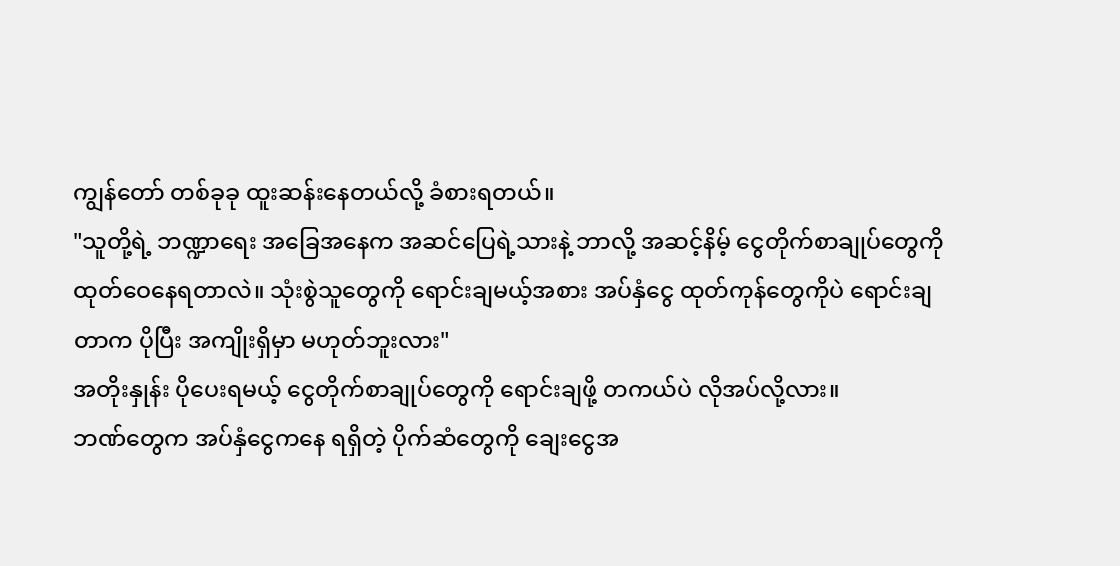ကျွန်တော် တစ်ခုခု ထူးဆန်းနေတယ်လို့ ခံစားရတယ်။
"သူတို့ရဲ့ ဘဏ္ဍာရေး အခြေအနေက အဆင်ပြေရဲ့သားနဲ့ ဘာလို့ အဆင့်နိမ့် ငွေတိုက်စာချုပ်တွေကို ထုတ်ဝေနေရတာလဲ။ သုံးစွဲသူတွေကို ရောင်းချမယ့်အစား အပ်နှံငွေ ထုတ်ကုန်တွေကိုပဲ ရောင်းချတာက ပိုပြီး အကျိုးရှိမှာ မဟုတ်ဘူးလား"
အတိုးနှုန်း ပိုပေးရမယ့် ငွေတိုက်စာချုပ်တွေကို ရောင်းချဖို့ တကယ်ပဲ လိုအပ်လို့လား။
ဘဏ်တွေက အပ်နှံငွေကနေ ရရှိတဲ့ ပိုက်ဆံတွေကို ချေးငွေအ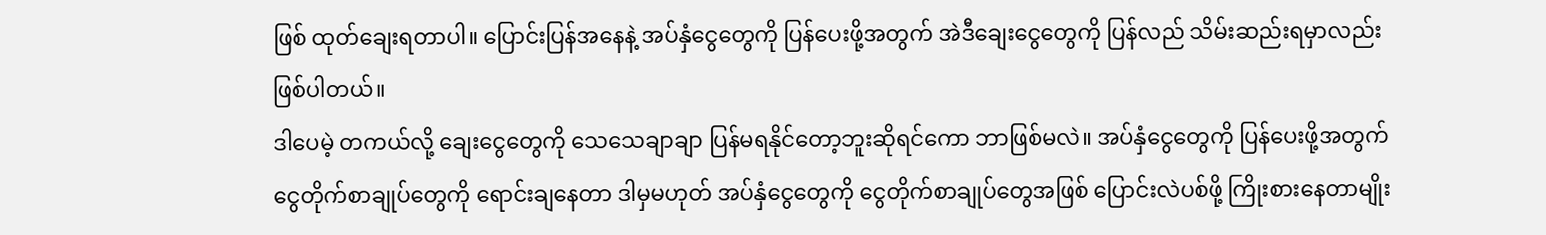ဖြစ် ထုတ်ချေးရတာပါ။ ပြောင်းပြန်အနေနဲ့ အပ်နှံငွေတွေကို ပြန်ပေးဖို့အတွက် အဲဒီချေးငွေတွေကို ပြန်လည် သိမ်းဆည်းရမှာလည်း ဖြစ်ပါတယ်။
ဒါပေမဲ့ တကယ်လို့ ချေးငွေတွေကို သေသေချာချာ ပြန်မရနိုင်တော့ဘူးဆိုရင်ကော ဘာဖြစ်မလဲ။ အပ်နှံငွေတွေကို ပြန်ပေးဖို့အတွက် ငွေတိုက်စာချုပ်တွေကို ရောင်းချနေတာ ဒါမှမဟုတ် အပ်နှံငွေတွေကို ငွေတိုက်စာချုပ်တွေအဖြစ် ပြောင်းလဲပစ်ဖို့ ကြိုးစားနေတာမျိုး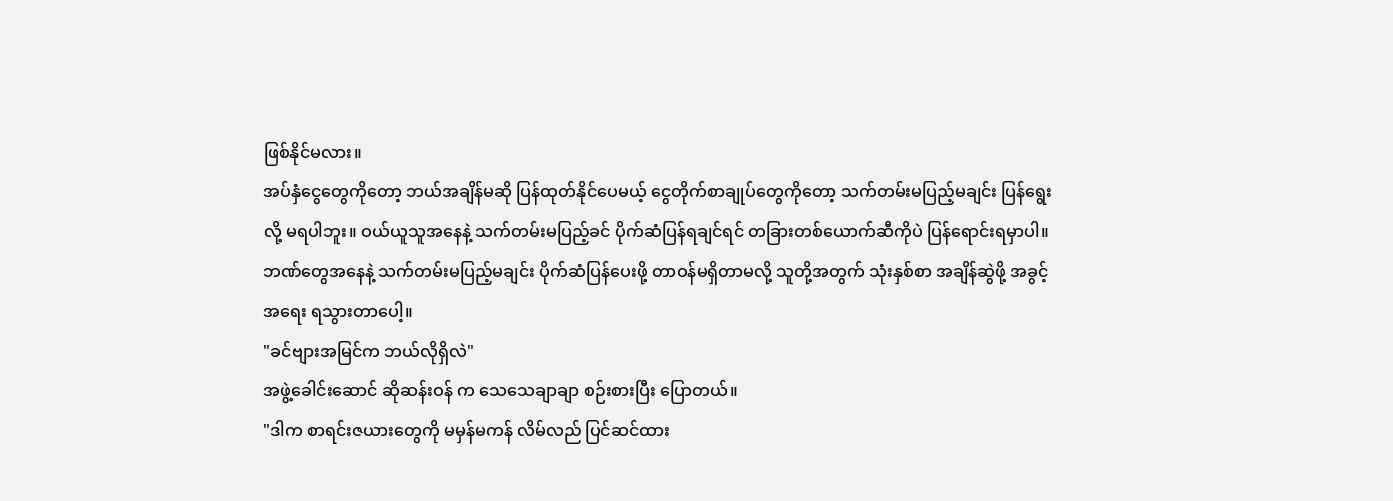ဖြစ်နိုင်မလား။
အပ်နှံငွေတွေကိုတော့ ဘယ်အချိန်မဆို ပြန်ထုတ်နိုင်ပေမယ့် ငွေတိုက်စာချုပ်တွေကိုတော့ သက်တမ်းမပြည့်မချင်း ပြန်ရွေးလို့ မရပါဘူး။ ဝယ်ယူသူအနေနဲ့ သက်တမ်းမပြည့်ခင် ပိုက်ဆံပြန်ရချင်ရင် တခြားတစ်ယောက်ဆီကိုပဲ ပြန်ရောင်းရမှာပါ။
ဘဏ်တွေအနေနဲ့ သက်တမ်းမပြည့်မချင်း ပိုက်ဆံပြန်ပေးဖို့ တာဝန်မရှိတာမလို့ သူတို့အတွက် သုံးနှစ်စာ အချိန်ဆွဲဖို့ အခွင့်အရေး ရသွားတာပေါ့။
"ခင်ဗျားအမြင်က ဘယ်လိုရှိလဲ"
အဖွဲ့ခေါင်းဆောင် ဆိုဆန်းဝန် က သေသေချာချာ စဉ်းစားပြီး ပြောတယ်။
"ဒါက စာရင်းဇယားတွေကို မမှန်မကန် လိမ်လည် ပြင်ဆင်ထား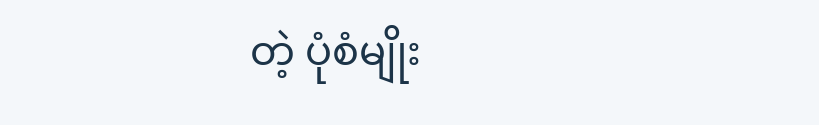တဲ့ ပုံစံမျိုး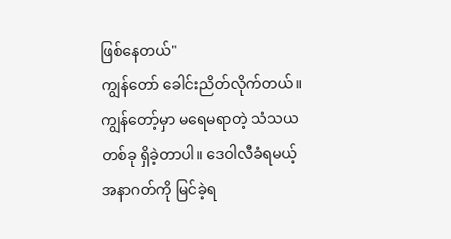ဖြစ်နေတယ်"
ကျွန်တော် ခေါင်းညိတ်လိုက်တယ်။
ကျွန်တော့်မှာ မရေမရာတဲ့ သံသယတစ်ခု ရှိခဲ့တာပါ။ ဒေဝါလီခံရမယ့် အနာဂတ်ကို မြင်ခဲ့ရ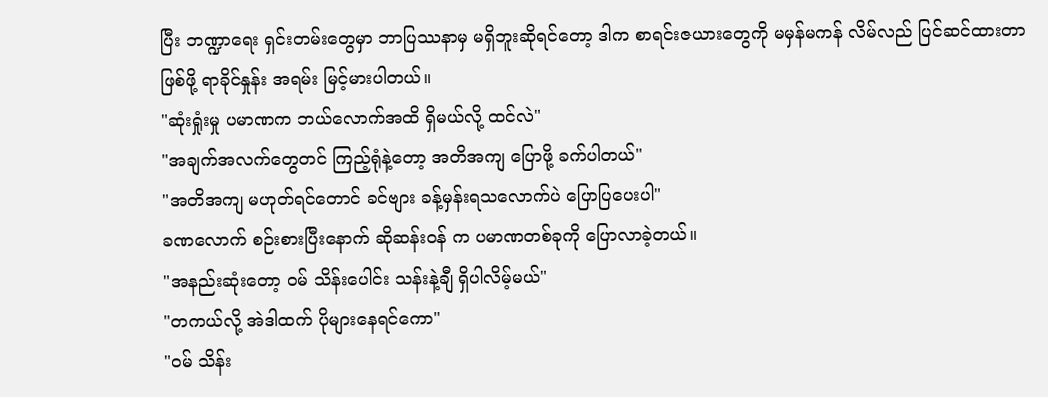ပြီး ဘဏ္ဍာရေး ရှင်းတမ်းတွေမှာ ဘာပြဿနာမှ မရှိဘူးဆိုရင်တော့ ဒါက စာရင်းဇယားတွေကို မမှန်မကန် လိမ်လည် ပြင်ဆင်ထားတာ ဖြစ်ဖို့ ရာခိုင်နှုန်း အရမ်း မြင့်မားပါတယ်။
"ဆုံးရှုံးမှု ပမာဏက ဘယ်လောက်အထိ ရှိမယ်လို့ ထင်လဲ"
"အချက်အလက်တွေတင် ကြည့်ရုံနဲ့တော့ အတိအကျ ပြောဖို့ ခက်ပါတယ်"
"အတိအကျ မဟုတ်ရင်တောင် ခင်ဗျား ခန့်မှန်းရသလောက်ပဲ ပြောပြပေးပါ"
ခဏလောက် စဉ်းစားပြီးနောက် ဆိုဆန်းဝန် က ပမာဏတစ်ခုကို ပြောလာခဲ့တယ်။
"အနည်းဆုံးတော့ ဝမ် သိန်းပေါင်း သန်းနဲ့ချီ ရှိပါလိမ့်မယ်"
"တကယ်လို့ အဲဒါထက် ပိုများနေရင်ကော"
"ဝမ် သိန်း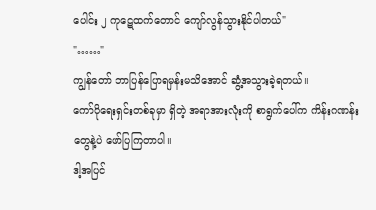ပေါင်း ၂ ကုဋေထက်တောင် ကျော်လွန်သွားနိုင်ပါတယ်"
"……"
ကျွန်တော် ဘာပြန်ပြောရမှန်းမသိအောင် ဆွံ့အသွားခဲ့ရတယ်။
ကော်ပိုရေးရှင်းတစ်ခုမှာ ရှိတဲ့ အရာအားလုံးကို စာရွက်ပေါ်က ကိန်းဂဏန်းတွေနဲ့ပဲ ဖော်ပြကြတာပါ။
ဒါ့အပြင်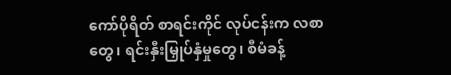ကော်ပိုရိတ် စာရင်းကိုင် လုပ်ငန်းက လစာတွေ၊ ရင်းနှီးမြှုပ်နှံမှုတွေ၊ စီမံခန့်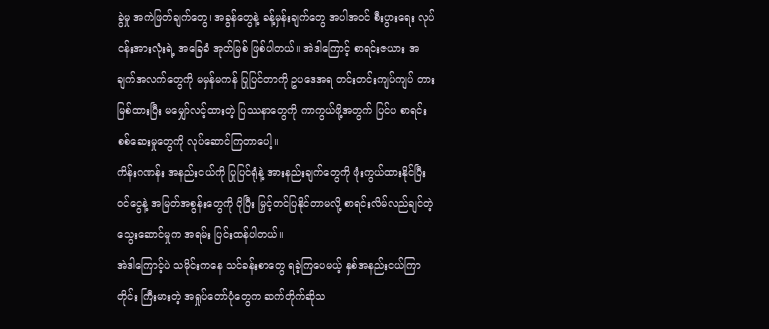ခွဲမှု အကဲဖြတ်ချက်တွေ၊ အခွန်တွေနဲ့ ခန့်မှန်းချက်တွေ အပါအဝင် စီးပွားရေး လုပ်ငန်းအားလုံးရဲ့ အခြေခံ အုတ်မြစ် ဖြစ်ပါတယ်။ အဲဒါကြောင့် စာရင်းဇယား အချက်အလက်တွေကို မမှန်မကန် ပြုပြင်တာကို ဥပဒေအရ တင်းတင်းကျပ်ကျပ် တားမြစ်ထားပြီး မမျှော်လင့်ထားတဲ့ ပြဿနာတွေကို ကာကွယ်ဖို့အတွက် ပြင်ပ စာရင်းစစ်ဆေးမှုတွေကို လုပ်ဆောင်ကြတာပေါ့။
ကိန်းဂဏန်း အနည်းငယ်ကို ပြုပြင်ရုံနဲ့ အားနည်းချက်တွေကို ဖုံးကွယ်ထားနိုင်ပြီး ဝင်ငွေနဲ့ အမြတ်အစွန်းတွေကို ပိုပြီး မြှင့်တင်ပြနိုင်တာမလို့ စာရင်းလိမ်လည်ချင်တဲ့ သွေးဆောင်မှုက အရမ်း ပြင်းထန်ပါတယ်။
အဲဒါကြောင့်ပဲ သမိုင်းကနေ သင်ခန်းစာတွေ ရခဲ့ကြပေမယ့် နှစ်အနည်းငယ်ကြာတိုင်း ကြီးမားတဲ့ အရှုပ်တော်ပုံတွေက ဆက်တိုက်ဆိုသ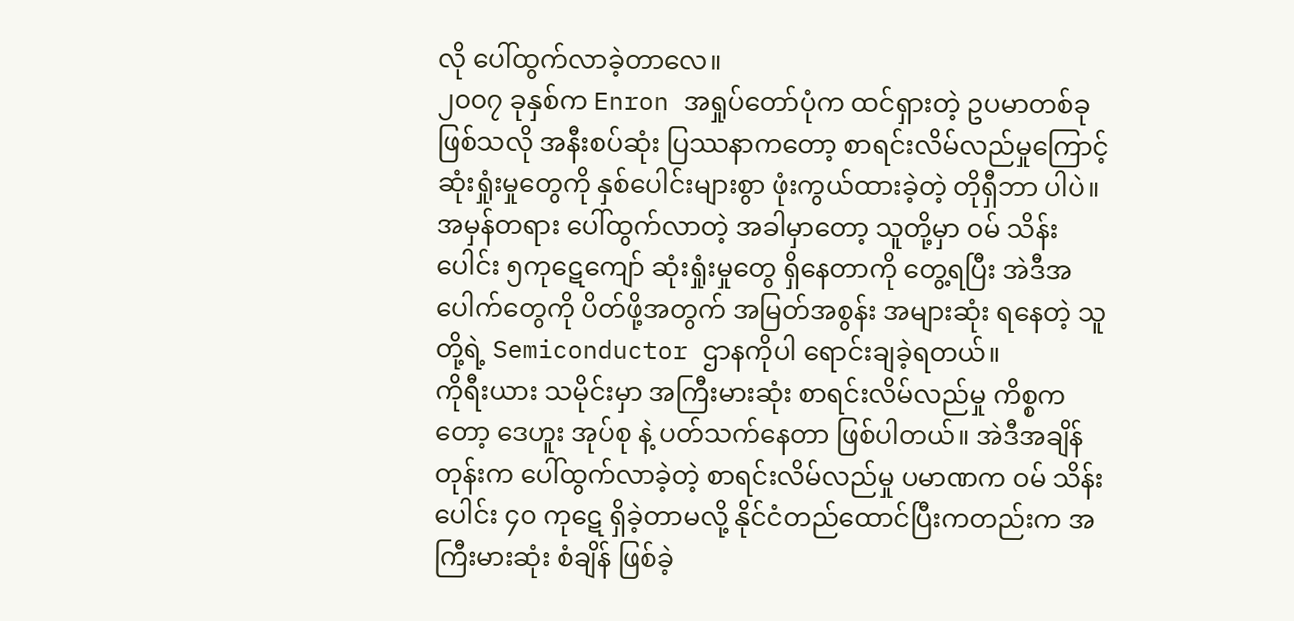လို ပေါ်ထွက်လာခဲ့တာလေ။
၂၀၀၇ ခုနှစ်က Enron အရှုပ်တော်ပုံက ထင်ရှားတဲ့ ဥပမာတစ်ခု ဖြစ်သလို အနီးစပ်ဆုံး ပြဿနာကတော့ စာရင်းလိမ်လည်မှုကြောင့် ဆုံးရှုံးမှုတွေကို နှစ်ပေါင်းများစွာ ဖုံးကွယ်ထားခဲ့တဲ့ တိုရှီဘာ ပါပဲ။ အမှန်တရား ပေါ်ထွက်လာတဲ့ အခါမှာတော့ သူတို့မှာ ဝမ် သိန်းပေါင်း ၅ကုဋေကျော် ဆုံးရှုံးမှုတွေ ရှိနေတာကို တွေ့ရပြီး အဲဒီအပေါက်တွေကို ပိတ်ဖို့အတွက် အမြတ်အစွန်း အများဆုံး ရနေတဲ့ သူတို့ရဲ့ Semiconductor ဌာနကိုပါ ရောင်းချခဲ့ရတယ်။
ကိုရီးယား သမိုင်းမှာ အကြီးမားဆုံး စာရင်းလိမ်လည်မှု ကိစ္စကတော့ ဒေဟူး အုပ်စု နဲ့ ပတ်သက်နေတာ ဖြစ်ပါတယ်။ အဲဒီအချိန်တုန်းက ပေါ်ထွက်လာခဲ့တဲ့ စာရင်းလိမ်လည်မှု ပမာဏက ဝမ် သိန်းပေါင်း ၄၀ ကုဋေ ရှိခဲ့တာမလို့ နိုင်ငံတည်ထောင်ပြီးကတည်းက အကြီးမားဆုံး စံချိန် ဖြစ်ခဲ့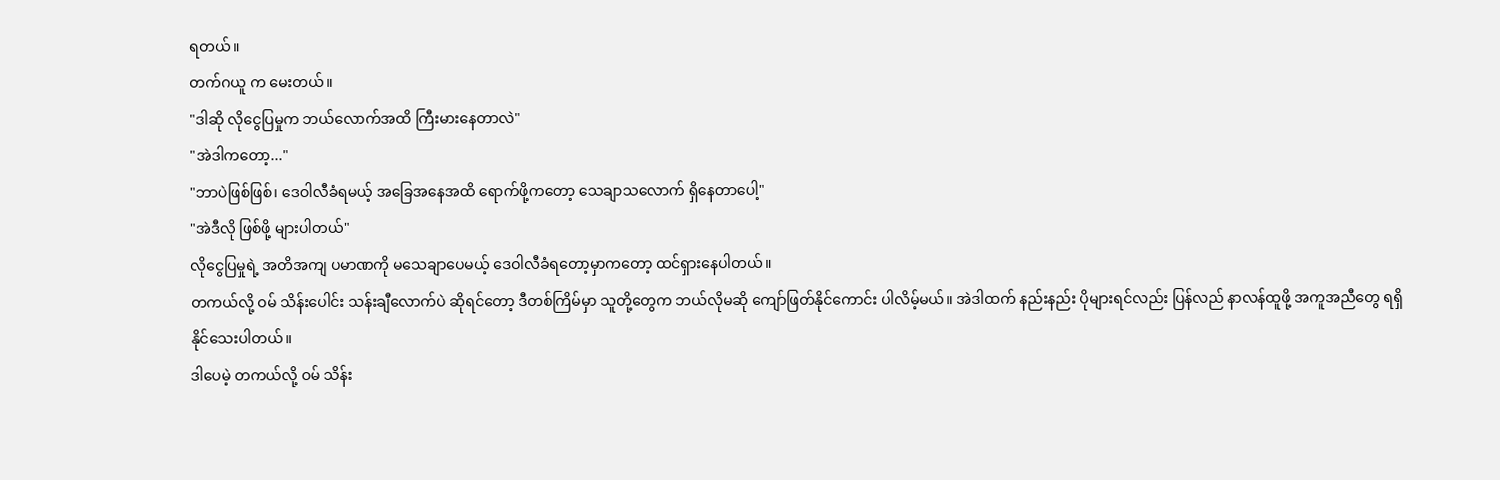ရတယ်။
တက်ဂယူ က မေးတယ်။
"ဒါဆို လိုငွေပြမှုက ဘယ်လောက်အထိ ကြီးမားနေတာလဲ"
"အဲဒါကတော့..."
"ဘာပဲဖြစ်ဖြစ်၊ ဒေဝါလီခံရမယ့် အခြေအနေအထိ ရောက်ဖို့ကတော့ သေချာသလောက် ရှိနေတာပေါ့"
"အဲဒီလို ဖြစ်ဖို့ များပါတယ်"
လိုငွေပြမှုရဲ့ အတိအကျ ပမာဏကို မသေချာပေမယ့် ဒေဝါလီခံရတော့မှာကတော့ ထင်ရှားနေပါတယ်။
တကယ်လို့ ဝမ် သိန်းပေါင်း သန်းချီလောက်ပဲ ဆိုရင်တော့ ဒီတစ်ကြိမ်မှာ သူတို့တွေက ဘယ်လိုမဆို ကျော်ဖြတ်နိုင်ကောင်း ပါလိမ့်မယ်။ အဲဒါထက် နည်းနည်း ပိုများရင်လည်း ပြန်လည် နာလန်ထူဖို့ အကူအညီတွေ ရရှိနိုင်သေးပါတယ်။
ဒါပေမဲ့ တကယ်လို့ ဝမ် သိန်း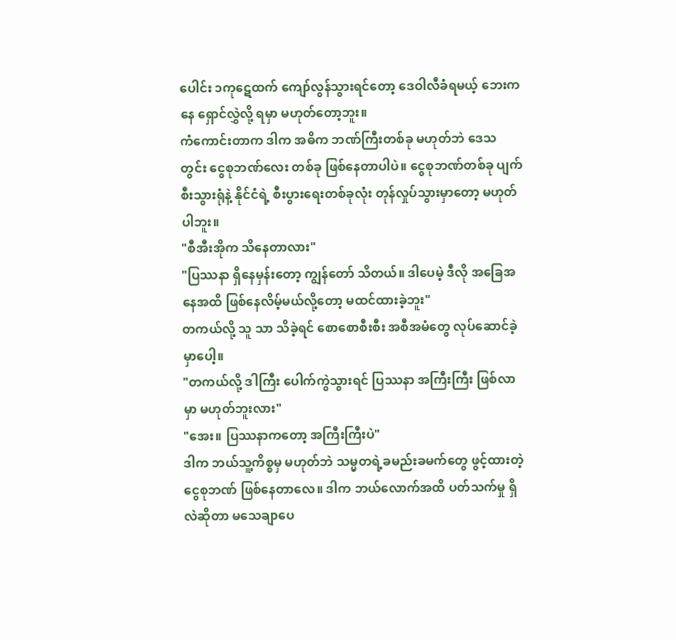ပေါင်း ၁ကုဋေထက် ကျော်လွန်သွားရင်တော့ ဒေဝါလီခံရမယ့် ဘေးကနေ ရှောင်လွှဲလို့ ရမှာ မဟုတ်တော့ဘူး။
ကံကောင်းတာက ဒါက အဓိက ဘဏ်ကြီးတစ်ခု မဟုတ်ဘဲ ဒေသတွင်း ငွေစုဘဏ်လေး တစ်ခု ဖြစ်နေတာပါပဲ။ ငွေစုဘဏ်တစ်ခု ပျက်စီးသွားရုံနဲ့ နိုင်ငံရဲ့ စီးပွားရေးတစ်ခုလုံး တုန်လှုပ်သွားမှာတော့ မဟုတ်ပါဘူး။
"စီအီးအိုက သိနေတာလား"
"ပြဿနာ ရှိနေမှန်းတော့ ကျွန်တော် သိတယ်။ ဒါပေမဲ့ ဒီလို အခြေအနေအထိ ဖြစ်နေလိမ့်မယ်လို့တော့ မထင်ထားခဲ့ဘူး"
တကယ်လို့ သူ သာ သိခဲ့ရင် စောစောစီးစီး အစီအမံတွေ လုပ်ဆောင်ခဲ့မှာပေါ့။
"တကယ်လို့ ဒါကြီး ပေါက်ကွဲသွားရင် ပြဿနာ အကြီးကြီး ဖြစ်လာမှာ မဟုတ်ဘူးလား"
"အေး။ ပြဿနာကတော့ အကြီးကြီးပဲ"
ဒါက ဘယ်သူ့ကိစ္စမှ မဟုတ်ဘဲ သမ္မတရဲ့ခမည်းခမက်တွေ ဖွင့်ထားတဲ့ ငွေစုဘဏ် ဖြစ်နေတာလေ။ ဒါက ဘယ်လောက်အထိ ပတ်သက်မှု ရှိလဲဆိုတာ မသေချာပေ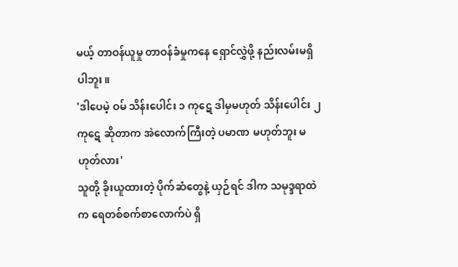မယ့် တာဝန်ယူမှု တာဝန်ခံမှုကနေ ရှောင်လွှဲဖို့ နည်းလမ်းမရှိပါဘူး။
'ဒါပေမဲ့ ဝမ် သိန်းပေါင်း ၁ ကုဋေ ဒါမှမဟုတ် သိန်းပေါင်း ၂ ကုဋေ ဆိုတာက အဲလောက်ကြီးတဲ့ ပမာဏ မဟုတ်ဘူး မဟုတ်လား'
သူတို့ ခိုးယူထားတဲ့ ပိုက်ဆံတွေနဲ့ ယှဉ်ရင် ဒါက သမုဒ္ဒရာထဲက ရေတစ်စက်စာလောက်ပဲ ရှိ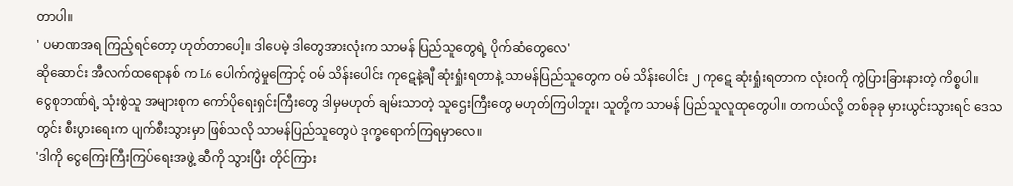တာပါ။
' ပမာဏအရ ကြည့်ရင်တော့ ဟုတ်တာပေါ့။ ဒါပေမဲ့ ဒါတွေအားလုံးက သာမန် ပြည်သူတွေရဲ့ ပိုက်ဆံတွေလေ'
ဆိုဆောင်း အီလက်ထရောနစ် က L6 ပေါက်ကွဲမှုကြောင့် ဝမ် သိန်းပေါင်း ကုဋေနဲ့ချီ ဆုံးရှုံးရတာနဲ့ သာမန်ပြည်သူတွေက ဝမ် သိန်းပေါင်း ၂ ကုဋေ ဆုံးရှုံးရတာက လုံးဝကို ကွဲပြားခြားနားတဲ့ ကိစ္စပါ။
ငွေစုဘဏ်ရဲ့ သုံးစွဲသူ အများစုက ကော်ပိုရေးရှင်းကြီးတွေ ဒါမှမဟုတ် ချမ်းသာတဲ့ သူဌေးကြီးတွေ မဟုတ်ကြပါဘူး၊ သူတို့က သာမန် ပြည်သူလူထုတွေပါ။ တကယ်လို့ တစ်ခုခု မှားယွင်းသွားရင် ဒေသတွင်း စီးပွားရေးက ပျက်စီးသွားမှာ ဖြစ်သလို သာမန်ပြည်သူတွေပဲ ဒုက္ခရောက်ကြရမှာလေ။
'ဒါကို ငွေကြေးကြီးကြပ်ရေးအဖွဲ့ ဆီကို သွားပြီး တိုင်ကြား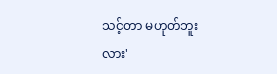သင့်တာ မဟုတ်ဘူးလား'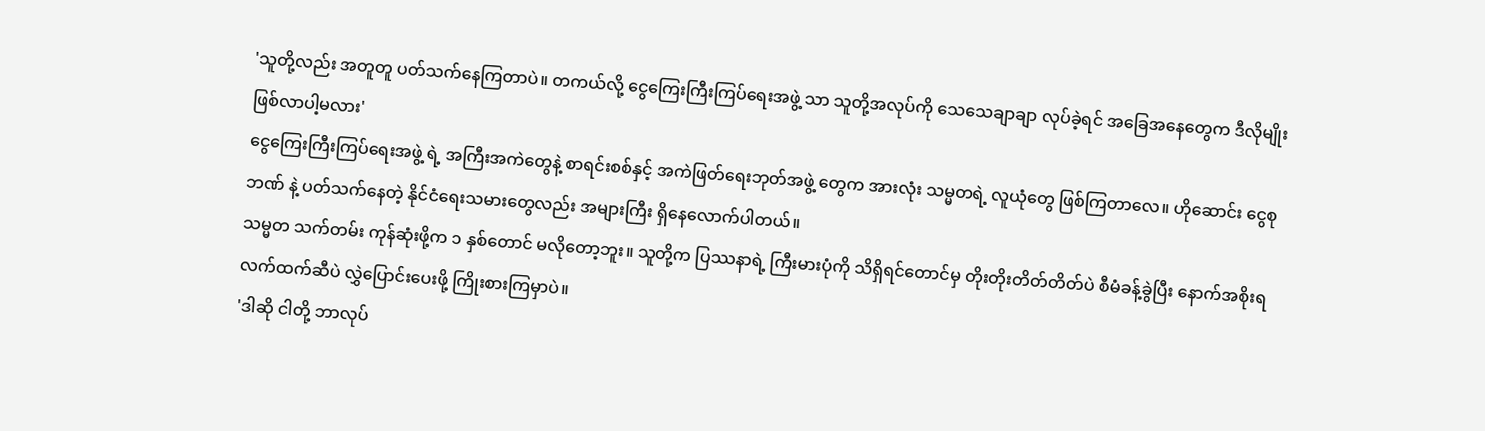'သူတို့လည်း အတူတူ ပတ်သက်နေကြတာပဲ။ တကယ်လို့ ငွေကြေးကြီးကြပ်ရေးအဖွဲ့ သာ သူတို့အလုပ်ကို သေသေချာချာ လုပ်ခဲ့ရင် အခြေအနေတွေက ဒီလိုမျိုး ဖြစ်လာပါ့မလား'
ငွေကြေးကြီးကြပ်ရေးအဖွဲ့ ရဲ့ အကြီးအကဲတွေနဲ့ စာရင်းစစ်နှင့် အကဲဖြတ်ရေးဘုတ်အဖွဲ့ တွေက အားလုံး သမ္မတရဲ့ လူယုံတွေ ဖြစ်ကြတာလေ။ ဟိုဆောင်း ငွေစုဘဏ် နဲ့ ပတ်သက်နေတဲ့ နိုင်ငံရေးသမားတွေလည်း အများကြီး ရှိနေလောက်ပါတယ်။
သမ္မတ သက်တမ်း ကုန်ဆုံးဖို့က ၁ နှစ်တောင် မလိုတော့ဘူး။ သူတို့က ပြဿနာရဲ့ ကြီးမားပုံကို သိရှိရင်တောင်မှ တိုးတိုးတိတ်တိတ်ပဲ စီမံခန့်ခွဲပြီး နောက်အစိုးရလက်ထက်ဆီပဲ လွှဲပြောင်းပေးဖို့ ကြိုးစားကြမှာပဲ။
'ဒါဆို ငါတို့ ဘာလုပ်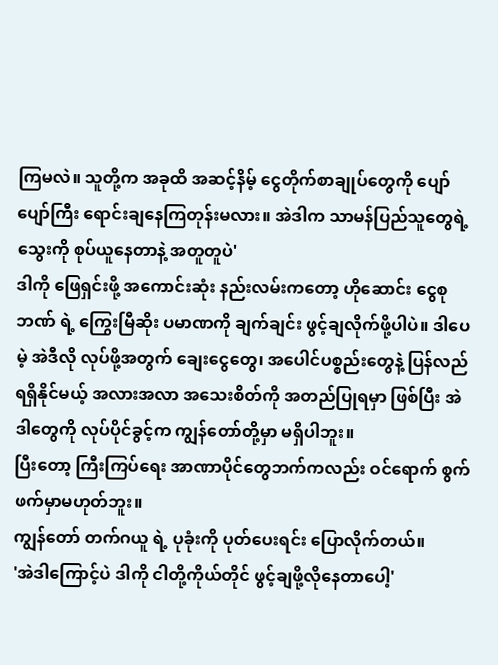ကြမလဲ။ သူတို့က အခုထိ အဆင့်နိမ့် ငွေတိုက်စာချုပ်တွေကို ပျော်ပျော်ကြီး ရောင်းချနေကြတုန်းမလား။ အဲဒါက သာမန်ပြည်သူတွေရဲ့ သွေးကို စုပ်ယူနေတာနဲ့ အတူတူပဲ'
ဒါကို ဖြေရှင်းဖို့ အကောင်းဆုံး နည်းလမ်းကတော့ ဟိုဆောင်း ငွေစုဘဏ် ရဲ့ ကြွေးမြီဆိုး ပမာဏကို ချက်ချင်း ဖွင့်ချလိုက်ဖို့ပါပဲ။ ဒါပေမဲ့ အဲဒီလို လုပ်ဖို့အတွက် ချေးငွေတွေ၊ အပေါင်ပစ္စည်းတွေနဲ့ ပြန်လည် ရရှိနိုင်မယ့် အလားအလာ အသေးစိတ်ကို အတည်ပြုရမှာ ဖြစ်ပြီး အဲဒါတွေကို လုပ်ပိုင်ခွင့်က ကျွန်တော်တို့မှာ မရှိပါဘူး။
ပြီးတော့ ကြီးကြပ်ရေး အာဏာပိုင်တွေဘက်ကလည်း ဝင်ရောက် စွက်ဖက်မှာမဟုတ်ဘူး။
ကျွန်တော် တက်ဂယူ ရဲ့ ပုခုံးကို ပုတ်ပေးရင်း ပြောလိုက်တယ်။
'အဲဒါကြောင့်ပဲ ဒါကို ငါတို့ကိုယ်တိုင် ဖွင့်ချဖို့လိုနေတာပေါ့'